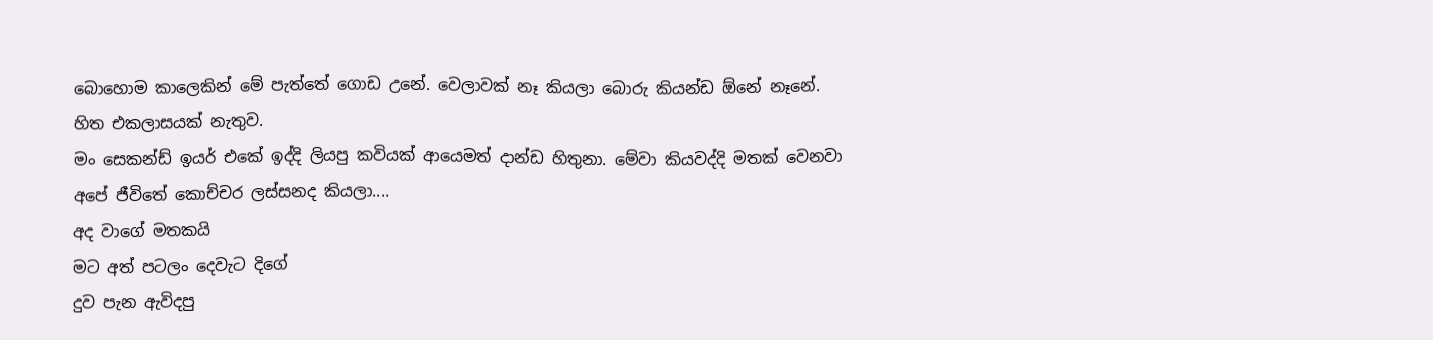බොහොම කාලෙකින් මේ පැත්තේ ගොඩ උනේ. වෙලාවක් නෑ කියලා බොරු කියන්ඩ ඕනේ නෑනේ. හිත එකලාසයක් නැතුව.
මං සෙකන්ඩ් ඉයර් එකේ ඉද්දි ලියපු කවියක් ආයෙමත් දාන්ඩ හිතුනා. මේවා කියවද්දි මතක් වෙනවා අපේ ජීවිතේ කොච්චර ලස්සනද කියලා....
අද වාගේ මතකයි
මට අත් පටලං දෙවැට දිගේ
දුව පැන ඇවිදපු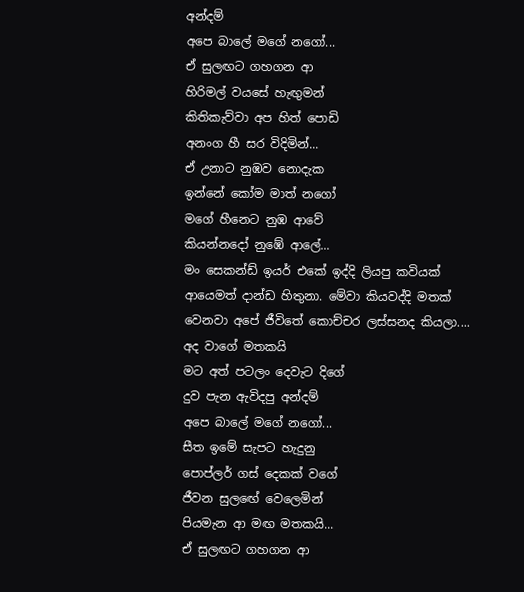අන්දම්
අපෙ බාලේ මගේ නගෝ...
ඒ සුලඟට ගහගන ආ
හිරිමල් වයසේ හැඟුමන්
කිතිකැව්වා අප හිත් පොඩි
අනංග හී සර විදිමින්...
ඒ උනාට නුඹව නොදැක
ඉන්නේ කෝම මාත් නගෝ
මගේ හීනෙට නුඹ ආවේ
කියන්නදෝ නුඹේ ආලේ...
මං සෙකන්ඩ් ඉයර් එකේ ඉද්දි ලියපු කවියක් ආයෙමත් දාන්ඩ හිතුනා. මේවා කියවද්දි මතක් වෙනවා අපේ ජීවිතේ කොච්චර ලස්සනද කියලා....
අද වාගේ මතකයි
මට අත් පටලං දෙවැට දිගේ
දුව පැන ඇවිදපු අන්දම්
අපෙ බාලේ මගේ නගෝ...
සීත ඉමේ සැපට හැදුනු
පොප්ලර් ගස් දෙකක් වගේ
ජීවන සුලඟේ වෙලෙමින්
පියමැන ආ මඟ මතකයි...
ඒ සුලඟට ගහගන ආ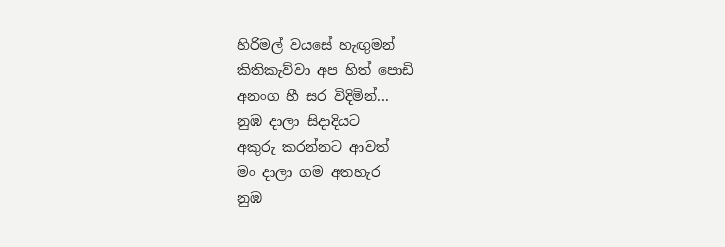හිරිමල් වයසේ හැඟුමන්
කිතිකැව්වා අප හිත් පොඩි
අනංග හී සර විදිමින්...
නුඹ දාලා සිදාදියට
අකුරු කරන්නට ආවත්
මං දාලා ගම අතහැර
නුඹ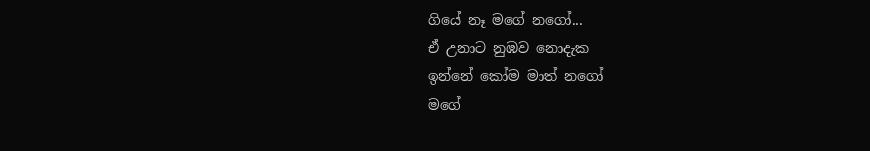ගියේ නෑ මගේ නගෝ...
ඒ උනාට නුඹව නොදැක
ඉන්නේ කෝම මාත් නගෝ
මගේ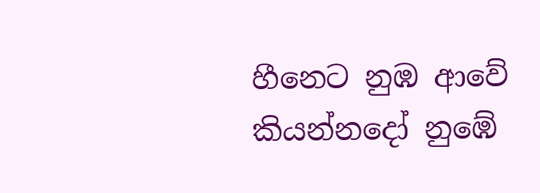හීනෙට නුඹ ආවේ
කියන්නදෝ නුඹේ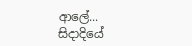ආලේ...
සිදාදියේ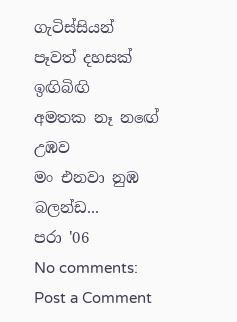ගැටිස්සියන්
පෑවත් දහසක් ඉඟිබිඟි
අමතක නෑ නඟේ උඹව
මං එනවා නුඹ බලන්ඩ...
පරා '06
No comments:
Post a Comment